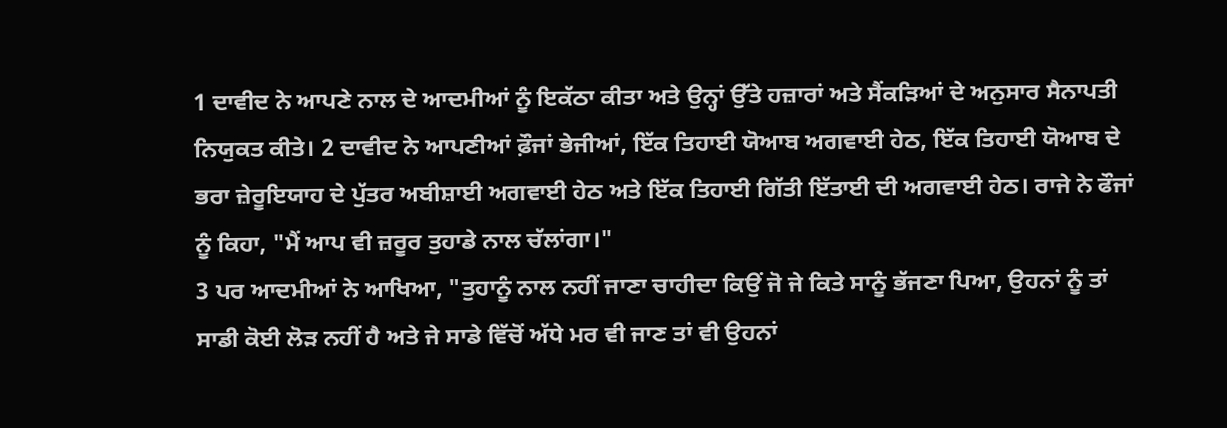1 ਦਾਵੀਦ ਨੇ ਆਪਣੇ ਨਾਲ ਦੇ ਆਦਮੀਆਂ ਨੂੰ ਇਕੱਠਾ ਕੀਤਾ ਅਤੇ ਉਨ੍ਹਾਂ ਉੱਤੇ ਹਜ਼ਾਰਾਂ ਅਤੇ ਸੈਂਕੜਿਆਂ ਦੇ ਅਨੁਸਾਰ ਸੈਨਾਪਤੀ ਨਿਯੁਕਤ ਕੀਤੇ। 2 ਦਾਵੀਦ ਨੇ ਆਪਣੀਆਂ ਫ਼ੌਜਾਂ ਭੇਜੀਆਂ, ਇੱਕ ਤਿਹਾਈ ਯੋਆਬ ਅਗਵਾਈ ਹੇਠ, ਇੱਕ ਤਿਹਾਈ ਯੋਆਬ ਦੇ ਭਰਾ ਜ਼ੇਰੂਇਯਾਹ ਦੇ ਪੁੱਤਰ ਅਬੀਸ਼ਾਈ ਅਗਵਾਈ ਹੇਠ ਅਤੇ ਇੱਕ ਤਿਹਾਈ ਗਿੱਤੀ ਇੱਤਾਈ ਦੀ ਅਗਵਾਈ ਹੇਠ। ਰਾਜੇ ਨੇ ਫੌਜਾਂ ਨੂੰ ਕਿਹਾ, "ਮੈਂ ਆਪ ਵੀ ਜ਼ਰੂਰ ਤੁਹਾਡੇ ਨਾਲ ਚੱਲਾਂਗਾ।"
3 ਪਰ ਆਦਮੀਆਂ ਨੇ ਆਖਿਆ, "ਤੁਹਾਨੂੰ ਨਾਲ ਨਹੀਂ ਜਾਣਾ ਚਾਹੀਦਾ ਕਿਉਂ ਜੋ ਜੇ ਕਿਤੇ ਸਾਨੂੰ ਭੱਜਣਾ ਪਿਆ, ਉਹਨਾਂ ਨੂੰ ਤਾਂ ਸਾਡੀ ਕੋਈ ਲੋੜ ਨਹੀਂ ਹੈ ਅਤੇ ਜੇ ਸਾਡੇ ਵਿੱਚੋਂ ਅੱਧੇ ਮਰ ਵੀ ਜਾਣ ਤਾਂ ਵੀ ਉਹਨਾਂ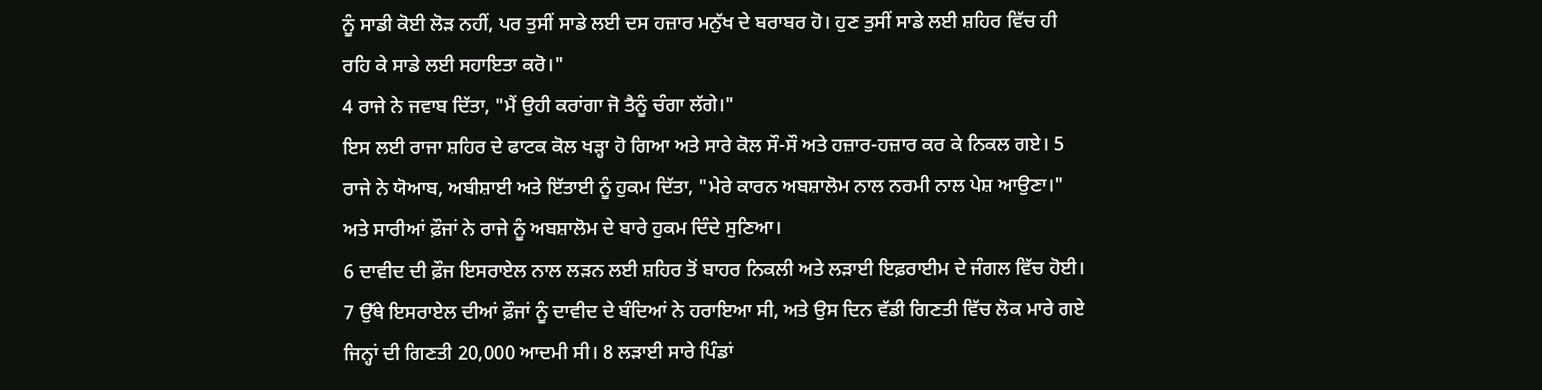ਨੂੰ ਸਾਡੀ ਕੋਈ ਲੋੜ ਨਹੀਂ, ਪਰ ਤੁਸੀਂ ਸਾਡੇ ਲਈ ਦਸ ਹਜ਼ਾਰ ਮਨੁੱਖ ਦੇ ਬਰਾਬਰ ਹੋ। ਹੁਣ ਤੁਸੀਂ ਸਾਡੇ ਲਈ ਸ਼ਹਿਰ ਵਿੱਚ ਹੀ ਰਹਿ ਕੇ ਸਾਡੇ ਲਈ ਸਹਾਇਤਾ ਕਰੋ।"
4 ਰਾਜੇ ਨੇ ਜਵਾਬ ਦਿੱਤਾ, "ਮੈਂ ਉਹੀ ਕਰਾਂਗਾ ਜੋ ਤੈਨੂੰ ਚੰਗਾ ਲੱਗੇ।"
ਇਸ ਲਈ ਰਾਜਾ ਸ਼ਹਿਰ ਦੇ ਫਾਟਕ ਕੋਲ ਖੜ੍ਹਾ ਹੋ ਗਿਆ ਅਤੇ ਸਾਰੇ ਕੋਲ ਸੌ-ਸੌ ਅਤੇ ਹਜ਼ਾਰ-ਹਜ਼ਾਰ ਕਰ ਕੇ ਨਿਕਲ ਗਏ। 5 ਰਾਜੇ ਨੇ ਯੋਆਬ, ਅਬੀਸ਼ਾਈ ਅਤੇ ਇੱਤਾਈ ਨੂੰ ਹੁਕਮ ਦਿੱਤਾ, "ਮੇਰੇ ਕਾਰਨ ਅਬਸ਼ਾਲੋਮ ਨਾਲ ਨਰਮੀ ਨਾਲ ਪੇਸ਼ ਆਉਣਾ।" ਅਤੇ ਸਾਰੀਆਂ ਫ਼ੌਜਾਂ ਨੇ ਰਾਜੇ ਨੂੰ ਅਬਸ਼ਾਲੋਮ ਦੇ ਬਾਰੇ ਹੁਕਮ ਦਿੰਦੇ ਸੁਣਿਆ।
6 ਦਾਵੀਦ ਦੀ ਫ਼ੌਜ ਇਸਰਾਏਲ ਨਾਲ ਲੜਨ ਲਈ ਸ਼ਹਿਰ ਤੋਂ ਬਾਹਰ ਨਿਕਲੀ ਅਤੇ ਲੜਾਈ ਇਫ਼ਰਾਈਮ ਦੇ ਜੰਗਲ ਵਿੱਚ ਹੋਈ। 7 ਉੱਥੇ ਇਸਰਾਏਲ ਦੀਆਂ ਫ਼ੌਜਾਂ ਨੂੰ ਦਾਵੀਦ ਦੇ ਬੰਦਿਆਂ ਨੇ ਹਰਾਇਆ ਸੀ, ਅਤੇ ਉਸ ਦਿਨ ਵੱਡੀ ਗਿਣਤੀ ਵਿੱਚ ਲੋਕ ਮਾਰੇ ਗਏ ਜਿਨ੍ਹਾਂ ਦੀ ਗਿਣਤੀ 20,000 ਆਦਮੀ ਸੀ। 8 ਲੜਾਈ ਸਾਰੇ ਪਿੰਡਾਂ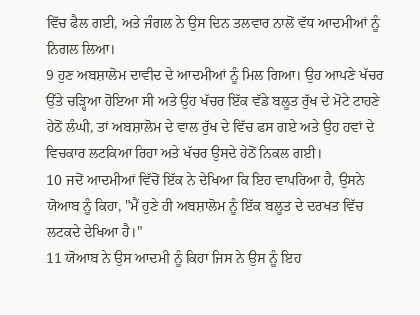ਵਿੱਚ ਫੈਲ ਗਈ, ਅਤੇ ਜੰਗਲ ਨੇ ਉਸ ਦਿਨ ਤਲਵਾਰ ਨਾਲੋਂ ਵੱਧ ਆਦਮੀਆਂ ਨੂੰ ਨਿਗਲ ਲਿਆ।
9 ਹੁਣ ਅਬਸ਼ਾਲੋਮ ਦਾਵੀਦ ਦੇ ਆਦਮੀਆਂ ਨੂੰ ਮਿਲ ਗਿਆ। ਉਹ ਆਪਣੇ ਖੱਚਰ ਉੱਤੇ ਚੜ੍ਹਿਆ ਹੋਇਆ ਸੀ ਅਤੇ ਉਹ ਖੱਚਰ ਇੱਕ ਵੱਡੇ ਬਲੂਤ ਰੁੱਖ ਦੇ ਮੋਟੇ ਟਾਹਣੇ ਹੇਠੋਂ ਲੰਘੀ, ਤਾਂ ਅਬਸ਼ਾਲੋਮ ਦੇ ਵਾਲ ਰੁੱਖ ਦੇ ਵਿੱਚ ਫਸ ਗਏ ਅਤੇ ਉਹ ਹਵਾਂ ਦੇ ਵਿਚਕਾਰ ਲਟਕਿਆ ਰਿਹਾ ਅਤੇ ਖੱਚਰ ਉਸਦੇ ਹੇਠੋਂ ਨਿਕਲ ਗਈ।
10 ਜਦੋਂ ਆਦਮੀਆਂ ਵਿੱਚੋਂ ਇੱਕ ਨੇ ਦੇਖਿਆ ਕਿ ਇਹ ਵਾਪਰਿਆ ਹੈ, ਉਸਨੇ ਯੋਆਬ ਨੂੰ ਕਿਹਾ, "ਮੈਂ ਹੁਣੇ ਹੀ ਅਬਸ਼ਾਲੋਮ ਨੂੰ ਇੱਕ ਬਲੂਤ ਦੇ ਦਰਖਤ ਵਿੱਚ ਲਟਕਦੇ ਦੇਖਿਆ ਹੈ।"
11 ਯੋਆਬ ਨੇ ਉਸ ਆਦਮੀ ਨੂੰ ਕਿਹਾ ਜਿਸ ਨੇ ਉਸ ਨੂੰ ਇਹ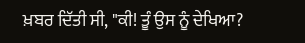ਖ਼ਬਰ ਦਿੱਤੀ ਸੀ, "ਕੀ! ਤੂੰ ਉਸ ਨੂੰ ਦੇਖਿਆ?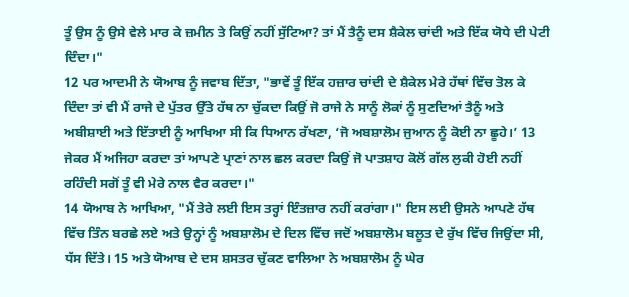ਤੂੰ ਉਸ ਨੂੰ ਉਸੇ ਵੇਲੇ ਮਾਰ ਕੇ ਜ਼ਮੀਨ ਤੇ ਕਿਉਂ ਨਹੀਂ ਸੁੱਟਿਆ? ਤਾਂ ਮੈਂ ਤੈਨੂੰ ਦਸ ਸ਼ੈਕੇਲ ਚਾਂਦੀ ਅਤੇ ਇੱਕ ਯੋਧੇ ਦੀ ਪੇਟੀ ਦਿੰਦਾ।"
12 ਪਰ ਆਦਮੀ ਨੇ ਯੋਆਬ ਨੂੰ ਜਵਾਬ ਦਿੱਤਾ, "ਭਾਵੇਂ ਤੂੰ ਇੱਕ ਹਜ਼ਾਰ ਚਾਂਦੀ ਦੇ ਸ਼ੈਕੇਲ ਮੇਰੇ ਹੱਥਾਂ ਵਿੱਚ ਤੋਲ ਕੇ ਦਿੰਦਾ ਤਾਂ ਵੀ ਮੈਂ ਰਾਜੇ ਦੇ ਪੁੱਤਰ ਉੱਤੇ ਹੱਥ ਨਾ ਚੁੱਕਦਾ ਕਿਉਂ ਜੋ ਰਾਜੇ ਨੇ ਸਾਨੂੰ ਲੋਕਾਂ ਨੂੰ ਸੁਣਦਿਆਂ ਤੈਨੂੰ ਅਤੇ ਅਬੀਸ਼ਾਈ ਅਤੇ ਇੱਤਾਈ ਨੂੰ ਆਖਿਆ ਸੀ ਕਿ ਧਿਆਨ ਰੱਖਣਾ, ‘ਜੋ ਅਬਸ਼ਾਲੋਮ ਜੁਆਨ ਨੂੰ ਕੋਈ ਨਾ ਛੂਹੇ।’ 13 ਜੇਕਰ ਮੈਂ ਅਜਿਹਾ ਕਰਦਾ ਤਾਂ ਆਪਣੇ ਪ੍ਰਾਣਾਂ ਨਾਲ ਛਲ ਕਰਦਾ ਕਿਉਂ ਜੋ ਪਾਤਸ਼ਾਹ ਕੋਲੋਂ ਗੱਲ ਲੁਕੀ ਹੋਈ ਨਹੀਂ ਰਹਿੰਦੀ ਸਗੋਂ ਤੂੰ ਵੀ ਮੇਰੇ ਨਾਲ ਵੈਰ ਕਰਦਾ।"
14 ਯੋਆਬ ਨੇ ਆਖਿਆ, "ਮੈਂ ਤੇਰੇ ਲਈ ਇਸ ਤਰ੍ਹਾਂ ਇੰਤਜ਼ਾਰ ਨਹੀਂ ਕਰਾਂਗਾ।" ਇਸ ਲਈ ਉਸਨੇ ਆਪਣੇ ਹੱਥ ਵਿੱਚ ਤਿੰਨ ਬਰਛੇ ਲਏ ਅਤੇ ਉਨ੍ਹਾਂ ਨੂੰ ਅਬਸ਼ਾਲੋਮ ਦੇ ਦਿਲ ਵਿੱਚ ਜਦੋਂ ਅਬਸ਼ਾਲੋਮ ਬਲੂਤ ਦੇ ਰੁੱਖ ਵਿੱਚ ਜਿਉਂਦਾ ਸੀ, ਧੱਸ ਦਿੱਤੇ। 15 ਅਤੇ ਯੋਆਬ ਦੇ ਦਸ ਸ਼ਸਤਰ ਚੁੱਕਣ ਵਾਲਿਆ ਨੇ ਅਬਸ਼ਾਲੋਮ ਨੂੰ ਘੇਰ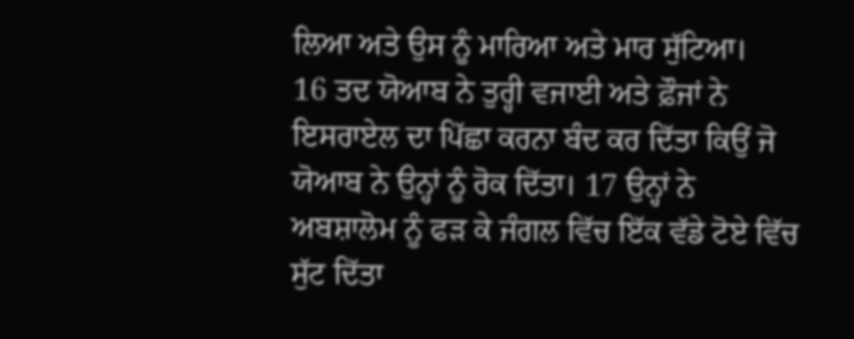ਲਿਆ ਅਤੇ ਉਸ ਨੂੰ ਮਾਰਿਆ ਅਤੇ ਮਾਰ ਸੁੱਟਿਆ।
16 ਤਦ ਯੋਆਬ ਨੇ ਤੁਰ੍ਹੀ ਵਜਾਈ ਅਤੇ ਫ਼ੌਜਾਂ ਨੇ ਇਸਰਾਏਲ ਦਾ ਪਿੱਛਾ ਕਰਨਾ ਬੰਦ ਕਰ ਦਿੱਤਾ ਕਿਉਂ ਜੋ ਯੋਆਬ ਨੇ ਉਨ੍ਹਾਂ ਨੂੰ ਰੋਕ ਦਿੱਤਾ। 17 ਉਨ੍ਹਾਂ ਨੇ ਅਬਸ਼ਾਲੋਮ ਨੂੰ ਫੜ ਕੇ ਜੰਗਲ ਵਿੱਚ ਇੱਕ ਵੱਡੇ ਟੋਏ ਵਿੱਚ ਸੁੱਟ ਦਿੱਤਾ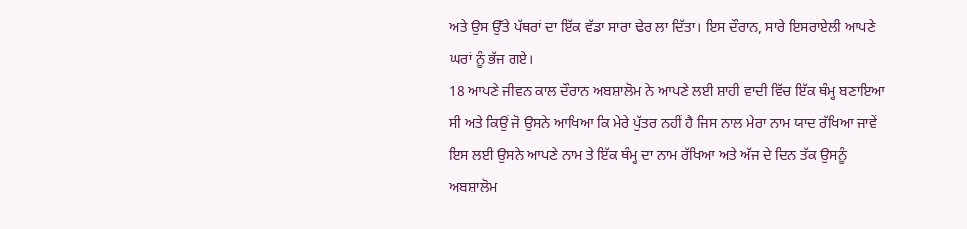ਅਤੇ ਉਸ ਉੱਤੇ ਪੱਥਰਾਂ ਦਾ ਇੱਕ ਵੱਡਾ ਸਾਰਾ ਢੇਰ ਲਾ ਦਿੱਤਾ। ਇਸ ਦੌਰਾਨ, ਸਾਰੇ ਇਸਰਾਏਲੀ ਆਪਣੇ ਘਰਾਂ ਨੂੰ ਭੱਜ ਗਏ।
18 ਆਪਣੇ ਜੀਵਨ ਕਾਲ ਦੌਰਾਨ ਅਬਸ਼ਾਲੋਮ ਨੇ ਆਪਣੇ ਲਈ ਸ਼ਾਹੀ ਵਾਦੀ ਵਿੱਚ ਇੱਕ ਥੰਮ੍ਹ ਬਣਾਇਆ ਸੀ ਅਤੇ ਕਿਉਂ ਜੋ ਉਸਨੇ ਆਖਿਆ ਕਿ ਮੇਰੇ ਪੁੱਤਰ ਨਹੀਂ ਹੈ ਜਿਸ ਨਾਲ ਮੇਰਾ ਨਾਮ ਯਾਦ ਰੱਖਿਆ ਜਾਵੇਂ ਇਸ ਲਈ ਉਸਨੇ ਆਪਣੇ ਨਾਮ ਤੇ ਇੱਕ ਥੰਮ੍ਹ ਦਾ ਨਾਮ ਰੱਖਿਆ ਅਤੇ ਅੱਜ ਦੇ ਦਿਨ ਤੱਕ ਉਸਨੂੰ ਅਬਸ਼ਾਲੋਮ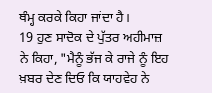ਥੰਮ੍ਹ ਕਰਕੇ ਕਿਹਾ ਜਾਂਦਾ ਹੈ।
19 ਹੁਣ ਸਾਦੋਕ ਦੇ ਪੁੱਤਰ ਅਹੀਮਾਜ਼ ਨੇ ਕਿਹਾ, "ਮੈਨੂੰ ਭੱਜ ਕੇ ਰਾਜੇ ਨੂੰ ਇਹ ਖ਼ਬਰ ਦੇਣ ਦਿਓ ਕਿ ਯਾਹਵੇਹ ਨੇ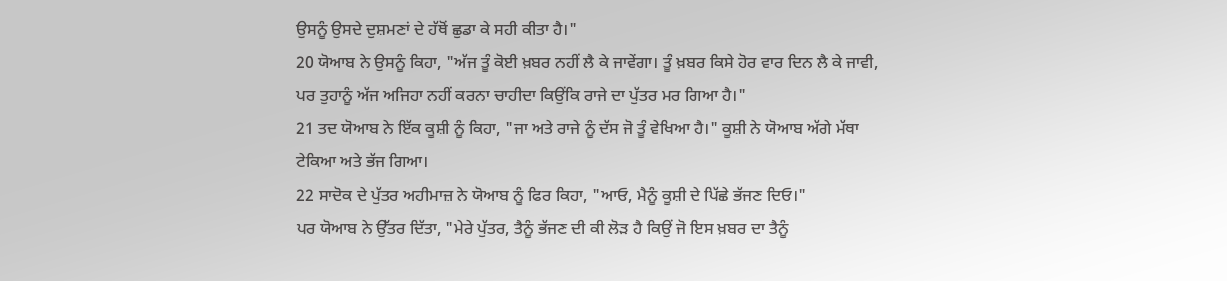ਉਸਨੂੰ ਉਸਦੇ ਦੁਸ਼ਮਣਾਂ ਦੇ ਹੱਥੋਂ ਛੁਡਾ ਕੇ ਸਹੀ ਕੀਤਾ ਹੈ।"
20 ਯੋਆਬ ਨੇ ਉਸਨੂੰ ਕਿਹਾ, "ਅੱਜ ਤੂੰ ਕੋਈ ਖ਼ਬਰ ਨਹੀਂ ਲੈ ਕੇ ਜਾਵੇਂਗਾ। ਤੂੰ ਖ਼ਬਰ ਕਿਸੇ ਹੋਰ ਵਾਰ ਦਿਨ ਲੈ ਕੇ ਜਾਵੀ, ਪਰ ਤੁਹਾਨੂੰ ਅੱਜ ਅਜਿਹਾ ਨਹੀਂ ਕਰਨਾ ਚਾਹੀਦਾ ਕਿਉਂਕਿ ਰਾਜੇ ਦਾ ਪੁੱਤਰ ਮਰ ਗਿਆ ਹੈ।"
21 ਤਦ ਯੋਆਬ ਨੇ ਇੱਕ ਕੂਸ਼ੀ ਨੂੰ ਕਿਹਾ, "ਜਾ ਅਤੇ ਰਾਜੇ ਨੂੰ ਦੱਸ ਜੋ ਤੂੰ ਵੇਖਿਆ ਹੈ।" ਕੂਸ਼ੀ ਨੇ ਯੋਆਬ ਅੱਗੇ ਮੱਥਾ ਟੇਕਿਆ ਅਤੇ ਭੱਜ ਗਿਆ।
22 ਸਾਦੋਕ ਦੇ ਪੁੱਤਰ ਅਹੀਮਾਜ਼ ਨੇ ਯੋਆਬ ਨੂੰ ਫਿਰ ਕਿਹਾ, "ਆਓ, ਮੈਨੂੰ ਕੂਸ਼ੀ ਦੇ ਪਿੱਛੇ ਭੱਜਣ ਦਿਓ।"
ਪਰ ਯੋਆਬ ਨੇ ਉੱਤਰ ਦਿੱਤਾ, "ਮੇਰੇ ਪੁੱਤਰ, ਤੈਨੂੰ ਭੱਜਣ ਦੀ ਕੀ ਲੋੜ ਹੈ ਕਿਉਂ ਜੋ ਇਸ ਖ਼ਬਰ ਦਾ ਤੈਨੂੰ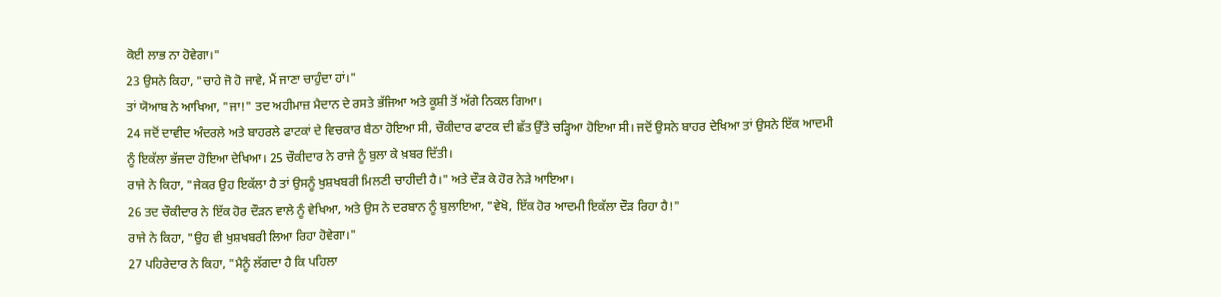ਕੋਈ ਲਾਭ ਨਾ ਹੋਵੇਗਾ।"
23 ਉਸਨੇ ਕਿਹਾ, "ਚਾਹੇ ਜੋ ਹੋ ਜਾਵੇ, ਮੈਂ ਜਾਣਾ ਚਾਹੁੰਦਾ ਹਾਂ।"
ਤਾਂ ਯੋਆਬ ਨੇ ਆਖਿਆ, "ਜਾ!" ਤਦ ਅਹੀਮਾਜ਼ ਮੈਦਾਨ ਦੇ ਰਸਤੇ ਭੱਜਿਆ ਅਤੇ ਕੂਸ਼ੀ ਤੋਂ ਅੱਗੇ ਨਿਕਲ ਗਿਆ।
24 ਜਦੋਂ ਦਾਵੀਦ ਅੰਦਰਲੇ ਅਤੇ ਬਾਹਰਲੇ ਫਾਟਕਾਂ ਦੇ ਵਿਚਕਾਰ ਬੈਠਾ ਹੋਇਆ ਸੀ, ਚੌਕੀਦਾਰ ਫਾਟਕ ਦੀ ਛੱਤ ਉੱਤੇ ਚੜ੍ਹਿਆ ਹੋਇਆ ਸੀ। ਜਦੋਂ ਉਸਨੇ ਬਾਹਰ ਦੇਖਿਆ ਤਾਂ ਉਸਨੇ ਇੱਕ ਆਦਮੀ ਨੂੰ ਇਕੱਲਾ ਭੱਜਦਾ ਹੋਇਆ ਦੇਖਿਆ। 25 ਚੌਕੀਦਾਰ ਨੇ ਰਾਜੇ ਨੂੰ ਬੁਲਾ ਕੇ ਖ਼ਬਰ ਦਿੱਤੀ।
ਰਾਜੇ ਨੇ ਕਿਹਾ, "ਜੇਕਰ ਉਹ ਇਕੱਲਾ ਹੈ ਤਾਂ ਉਸਨੂੰ ਖੁਸ਼ਖਬਰੀ ਮਿਲਣੀ ਚਾਹੀਦੀ ਹੈ।" ਅਤੇ ਦੌੜ ਕੇ ਹੋਰ ਨੇੜੇ ਆਇਆ।
26 ਤਦ ਚੌਕੀਦਾਰ ਨੇ ਇੱਕ ਹੋਰ ਦੌੜਨ ਵਾਲੇ ਨੂੰ ਵੇਖਿਆ, ਅਤੇ ਉਸ ਨੇ ਦਰਬਾਨ ਨੂੰ ਬੁਲਾਇਆ, "ਵੇਖੋ, ਇੱਕ ਹੋਰ ਆਦਮੀ ਇਕੱਲਾ ਦੌੜ ਰਿਹਾ ਹੈ!"
ਰਾਜੇ ਨੇ ਕਿਹਾ, "ਉਹ ਵੀ ਖੁਸ਼ਖਬਰੀ ਲਿਆ ਰਿਹਾ ਹੋਵੇਗਾ।"
27 ਪਹਿਰੇਦਾਰ ਨੇ ਕਿਹਾ, "ਮੈਨੂੰ ਲੱਗਦਾ ਹੈ ਕਿ ਪਹਿਲਾ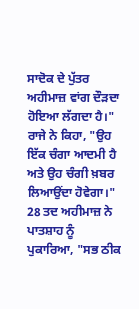ਸਾਦੋਕ ਦੇ ਪੁੱਤਰ ਅਹੀਮਾਜ਼ ਵਾਂਗ ਦੌੜਦਾ ਹੋਇਆ ਲੱਗਦਾ ਹੈ।"
ਰਾਜੇ ਨੇ ਕਿਹਾ, "ਉਹ ਇੱਕ ਚੰਗਾ ਆਦਮੀ ਹੈ ਅਤੇ ਉਹ ਚੰਗੀ ਖ਼ਬਰ ਲਿਆਉਂਦਾ ਹੋਵੇਗਾ।"
28 ਤਦ ਅਹੀਮਾਜ਼ ਨੇ ਪਾਤਸ਼ਾਹ ਨੂੰ ਪੁਕਾਰਿਆ, "ਸਭ ਠੀਕ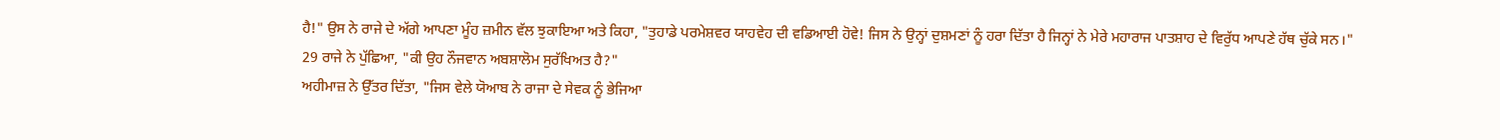ਹੈ!" ਉਸ ਨੇ ਰਾਜੇ ਦੇ ਅੱਗੇ ਆਪਣਾ ਮੂੰਹ ਜ਼ਮੀਨ ਵੱਲ ਝੁਕਾਇਆ ਅਤੇ ਕਿਹਾ, "ਤੁਹਾਡੇ ਪਰਮੇਸ਼ਵਰ ਯਾਹਵੇਹ ਦੀ ਵਡਿਆਈ ਹੋਵੇ! ਜਿਸ ਨੇ ਉਨ੍ਹਾਂ ਦੁਸ਼ਮਣਾਂ ਨੂੰ ਹਰਾ ਦਿੱਤਾ ਹੈ ਜਿਨ੍ਹਾਂ ਨੇ ਮੇਰੇ ਮਹਾਰਾਜ ਪਾਤਸ਼ਾਹ ਦੇ ਵਿਰੁੱਧ ਆਪਣੇ ਹੱਥ ਚੁੱਕੇ ਸਨ।"
29 ਰਾਜੇ ਨੇ ਪੁੱਛਿਆ, "ਕੀ ਉਹ ਨੌਜਵਾਨ ਅਬਸ਼ਾਲੋਮ ਸੁਰੱਖਿਅਤ ਹੈ?"
ਅਹੀਮਾਜ਼ ਨੇ ਉੱਤਰ ਦਿੱਤਾ, "ਜਿਸ ਵੇਲੇ ਯੋਆਬ ਨੇ ਰਾਜਾ ਦੇ ਸੇਵਕ ਨੂੰ ਭੇਜਿਆ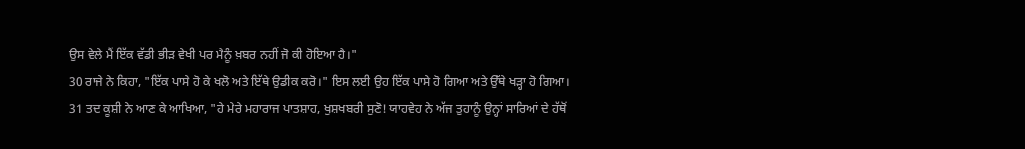ਉਸ ਵੇਲੇ ਮੈਂ ਇੱਕ ਵੱਡੀ ਭੀੜ ਵੇਖੀ ਪਰ ਮੈਨੂੰ ਖ਼ਬਰ ਨਹੀਂ ਜੋ ਕੀ ਹੋਇਆ ਹੈ।"
30 ਰਾਜੇ ਨੇ ਕਿਹਾ, "ਇੱਕ ਪਾਸੇ ਹੋ ਕੇ ਖਲੋ ਅਤੇ ਇੱਥੇ ਉਡੀਕ ਕਰੋ।" ਇਸ ਲਈ ਉਹ ਇੱਕ ਪਾਸੇ ਹੋ ਗਿਆ ਅਤੇ ਉੱਥੇ ਖੜ੍ਹਾ ਹੋ ਗਿਆ।
31 ਤਦ ਕੂਸ਼ੀ ਨੇ ਆਣ ਕੇ ਆਖਿਆ, "ਹੇ ਮੇਰੇ ਮਹਾਰਾਜ ਪਾਤਸ਼ਾਹ, ਖੁਸ਼ਖਬਰੀ ਸੁਣੋ! ਯਾਹਵੇਹ ਨੇ ਅੱਜ ਤੁਹਾਨੂੰ ਉਨ੍ਹਾਂ ਸਾਰਿਆਂ ਦੇ ਹੱਥੋਂ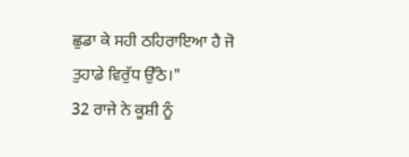ਛੁਡਾ ਕੇ ਸਹੀ ਠਹਿਰਾਇਆ ਹੈ ਜੋ ਤੁਹਾਡੇ ਵਿਰੁੱਧ ਉੱਠੇ।"
32 ਰਾਜੇ ਨੇ ਕੂਸ਼ੀ ਨੂੰ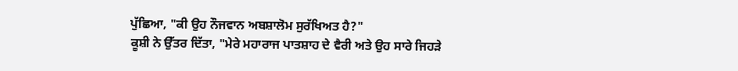ਪੁੱਛਿਆ, "ਕੀ ਉਹ ਨੌਜਵਾਨ ਅਬਸ਼ਾਲੋਮ ਸੁਰੱਖਿਅਤ ਹੈ?"
ਕੂਸ਼ੀ ਨੇ ਉੱਤਰ ਦਿੱਤਾ, "ਮੇਰੇ ਮਹਾਰਾਜ ਪਾਤਸ਼ਾਹ ਦੇ ਵੈਰੀ ਅਤੇ ਉਹ ਸਾਰੇ ਜਿਹੜੇ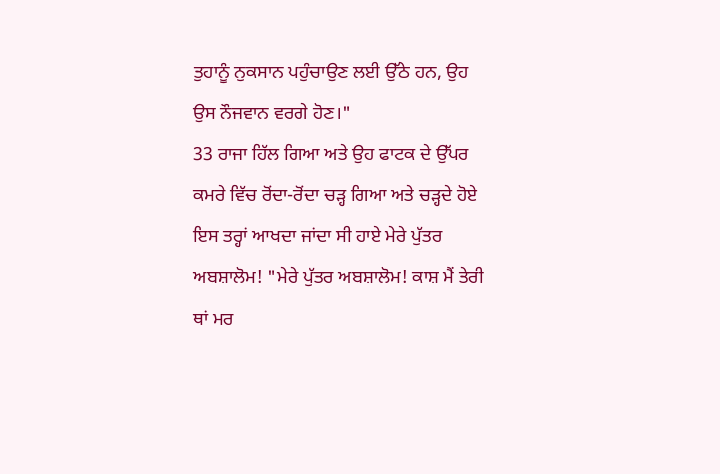ਤੁਹਾਨੂੰ ਨੁਕਸਾਨ ਪਹੁੰਚਾਉਣ ਲਈ ਉੱਠੇ ਹਨ, ਉਹ ਉਸ ਨੌਜਵਾਨ ਵਰਗੇ ਹੋਣ।"
33 ਰਾਜਾ ਹਿੱਲ ਗਿਆ ਅਤੇ ਉਹ ਫਾਟਕ ਦੇ ਉੱਪਰ ਕਮਰੇ ਵਿੱਚ ਰੋਂਦਾ-ਰੋਂਦਾ ਚੜ੍ਹ ਗਿਆ ਅਤੇ ਚੜ੍ਹਦੇ ਹੋਏ ਇਸ ਤਰ੍ਹਾਂ ਆਖਦਾ ਜਾਂਦਾ ਸੀ ਹਾਏ ਮੇਰੇ ਪੁੱਤਰ ਅਬਸ਼ਾਲੋਮ! "ਮੇਰੇ ਪੁੱਤਰ ਅਬਸ਼ਾਲੋਮ! ਕਾਸ਼ ਮੈਂ ਤੇਰੀ ਥਾਂ ਮਰ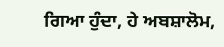ਗਿਆ ਹੁੰਦਾ, ਹੇ ਅਬਸ਼ਾਲੋਮ,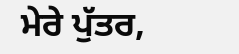ਮੇਰੇ ਪੁੱਤਰ,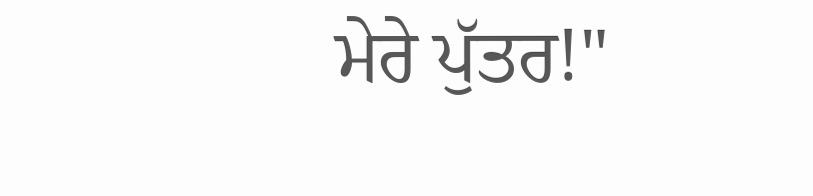ਮੇਰੇ ਪੁੱਤਰ!"